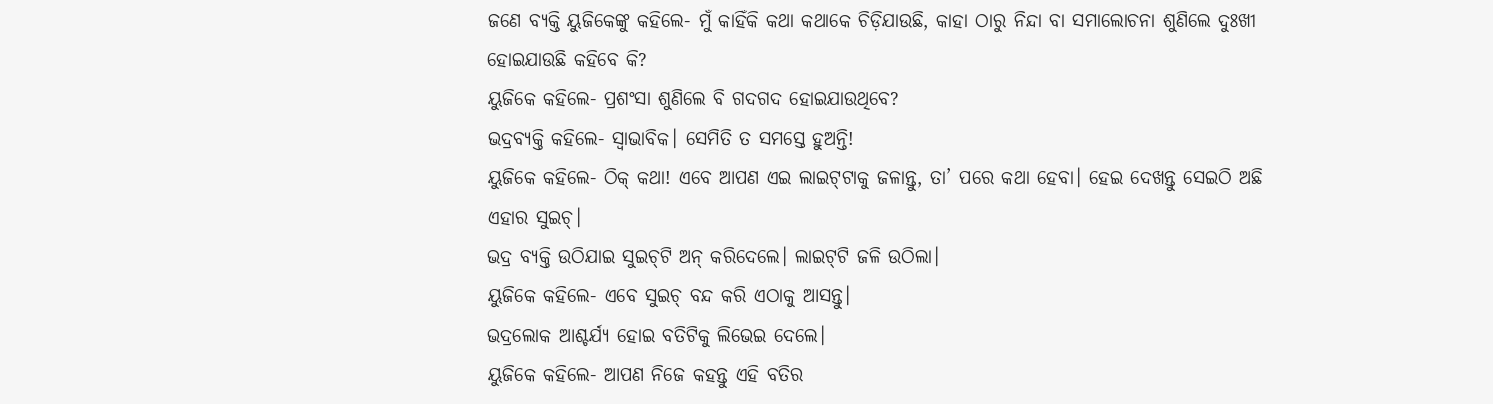ଜଣେ ବ୍ୟକ୍ତି ୟୁଜିକେଙ୍କୁ କହିଲେ- ମୁଁ କାହିଁକି କଥା କଥାକେ ଚିଡ଼ିଯାଉଛି, କାହା ଠାରୁ ନିନ୍ଦା ବା ସମାଲୋଚନା ଶୁଣିଲେ ଦୁଃଖୀ ହୋଇଯାଉଛି କହିବେ କି?
ୟୁଜିକେ କହିଲେ- ପ୍ରଶଂସା ଶୁଣିଲେ ବି ଗଦଗଦ ହୋଇଯାଉଥିବେ?
ଭଦ୍ରବ୍ୟକ୍ତି କହିଲେ- ସ୍ବାଭାବିକ। ସେମିତି ତ ସମସ୍ତେ ହୁଅନ୍ତି!
ୟୁଜିକେ କହିଲେ- ଠିକ୍‌ କଥା! ଏବେ ଆପଣ ଏଇ ଲାଇଟ୍‌ଟାକୁ ଜଳାନ୍ତୁ, ତା’ ପରେ କଥା ହେବା। ହେଇ ଦେଖନ୍ତୁ ସେଇଠି ଅଛି ଏହାର ସୁଇଚ୍‌।
ଭଦ୍ର ବ୍ୟକ୍ତି ଉଠିଯାଇ ସୁଇଚ୍‌ଟି ଅନ୍ କରିଦେଲେ। ଲାଇଟ୍‌ଟି ଜଳି ଉଠିଲା।
ୟୁଜିକେ କହିଲେ- ଏବେ ସୁଇଚ୍‌ ବନ୍ଦ କରି ଏଠାକୁ ଆସନ୍ତୁ।
ଭଦ୍ରଲୋକ ଆଶ୍ଚର୍ଯ୍ୟ ହୋଇ ବତିଟିକୁ ଲିଭେଇ ଦେଲେ।
ୟୁଜିକେ କହିଲେ- ଆପଣ ନିଜେ କହନ୍ତୁ ଏହି ବତିର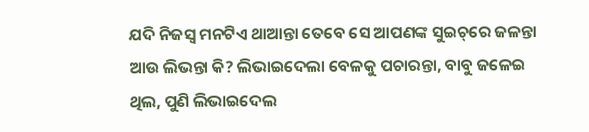ଯଦି ନିଜସ୍ବ ମନଟିଏ ଥାଆନ୍ତା ତେବେ ସେ ଆପଣଙ୍କ ସୁଇଚ୍‌ରେ ଜଳନ୍ତା ଆଉ ଲିଭନ୍ତା କି? ଲିଭାଇଦେଲା ବେଳକୁ ପଚାରନ୍ତା, ବାବୁ ଜଳେଇ ଥିଲ, ପୁଣି ଲିଭାଇଦେଲ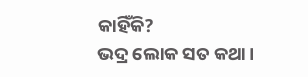କାହିଁକି?
ଭଦ୍ର ଲୋକ ସତ କଥା।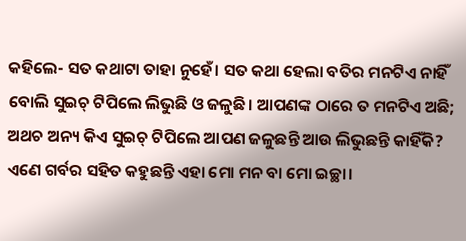କହିଲେ- ସତ କଥାଟା ତାହା ନୁହେଁ। ସତ କଥା ହେଲା ବତିର ମନଟିଏ ନାହିଁ ବୋଲି ସୁଇଚ୍‌ ଟିପିଲେ ଲିଭୁଛି ଓ ଜଳୁଛି। ଆପଣଙ୍କ ଠାରେ ତ ମନଟିଏ ଅଛି; ଅଥଚ ଅନ୍ୟ କିଏ ସୁଇଚ୍‌ ଟିପିଲେ ଆପଣ ଜଳୁଛନ୍ତି ଆଉ ଲିଭୁଛନ୍ତି କାହିଁକି? ଏଣେ ଗର୍ବର ସହିତ କହୁଛନ୍ତି ଏହା ମୋ ମନ ବା ମୋ ଇଚ୍ଛା।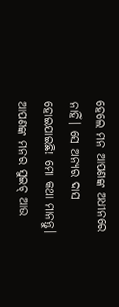ହେଲେ ମନ ଆପଣଙ୍କ ଅଧୀନରେ ନାହିଁ। ସେ ଅନ୍ୟର ଦାସ ହୋଇଯାଇଛି! ମୋ କଥା ମାନନ୍ତୁ। ଆପଣଙ୍କ ମନର ସୁଇଚ୍‌ ଆଉ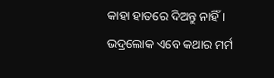କାହା ହାତରେ ଦିଅନ୍ତୁ ନାହିଁ।
ଭଦ୍ରଲୋକ ଏବେ କଥାର ମର୍ମ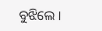ବୁଝିଲେ।